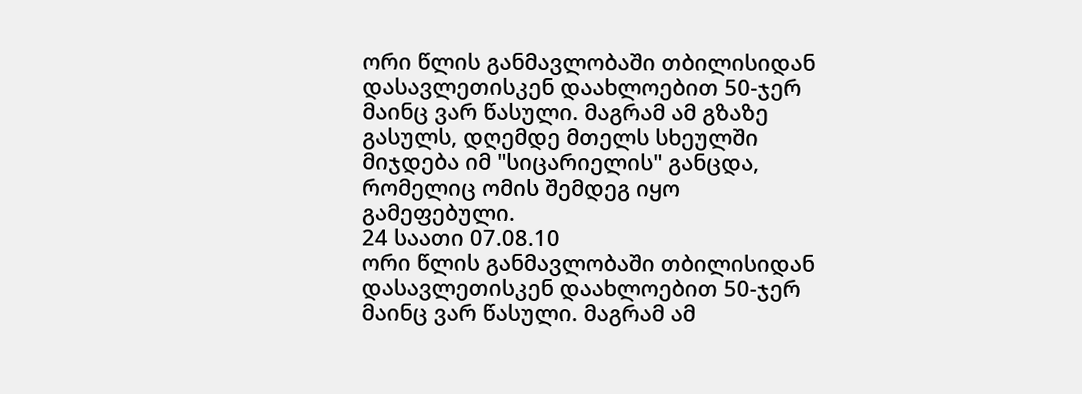ორი წლის განმავლობაში თბილისიდან დასავლეთისკენ დაახლოებით 50-ჯერ მაინც ვარ წასული. მაგრამ ამ გზაზე გასულს, დღემდე მთელს სხეულში მიჯდება იმ "სიცარიელის" განცდა, რომელიც ომის შემდეგ იყო გამეფებული.
24 საათი 07.08.10
ორი წლის განმავლობაში თბილისიდან დასავლეთისკენ დაახლოებით 50-ჯერ მაინც ვარ წასული. მაგრამ ამ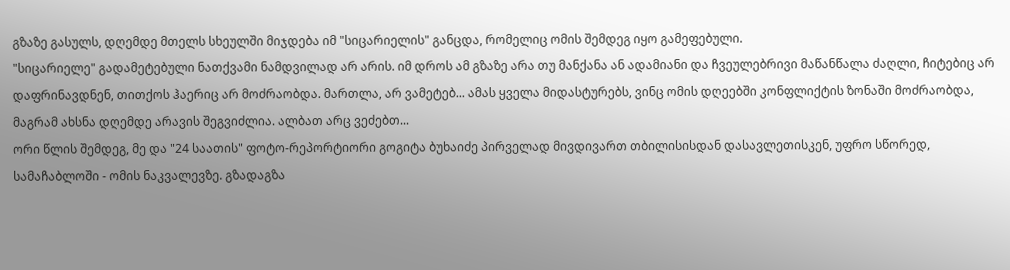გზაზე გასულს, დღემდე მთელს სხეულში მიჯდება იმ "სიცარიელის" განცდა, რომელიც ომის შემდეგ იყო გამეფებული.
"სიცარიელე" გადამეტებული ნათქვამი ნამდვილად არ არის. იმ დროს ამ გზაზე არა თუ მანქანა ან ადამიანი და ჩვეულებრივი მაწანწალა ძაღლი, ჩიტებიც არ დაფრინავდნენ, თითქოს ჰაერიც არ მოძრაობდა. მართლა, არ ვამეტებ... ამას ყველა მიდასტურებს, ვინც ომის დღეებში კონფლიქტის ზონაში მოძრაობდა, მაგრამ ახსნა დღემდე არავის შეგვიძლია. ალბათ არც ვეძებთ...
ორი წლის შემდეგ, მე და "24 საათის" ფოტო-რეპორტიორი გოგიტა ბუხაიძე პირველად მივდივართ თბილისისდან დასავლეთისკენ, უფრო სწორედ, სამაჩაბლოში - ომის ნაკვალევზე. გზადაგზა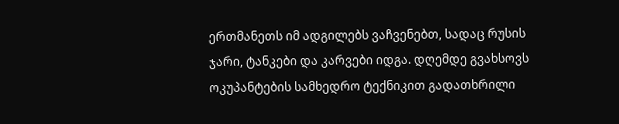ერთმანეთს იმ ადგილებს ვაჩვენებთ, სადაც რუსის ჯარი, ტანკები და კარვები იდგა. დღემდე გვახსოვს ოკუპანტების სამხედრო ტექნიკით გადათხრილი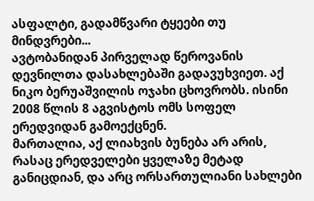ასფალტი, გადამწვარი ტყეები თუ მინდვრები...
ავტობანიდან პირველად წეროვანის დევნილთა დასახლებაში გადავუხვიეთ. აქ ნიკო ბერუაშვილის ოჯახი ცხოვრობს. ისინი 2008 წლის 8 აგვისტოს ომს სოფელ ერედვიდან გამოექცნენ.
მართალია, აქ ლიახვის ბუნება არ არის, რასაც ერედველები ყველაზე მეტად განიცდიან, და არც ორსართულიანი სახლები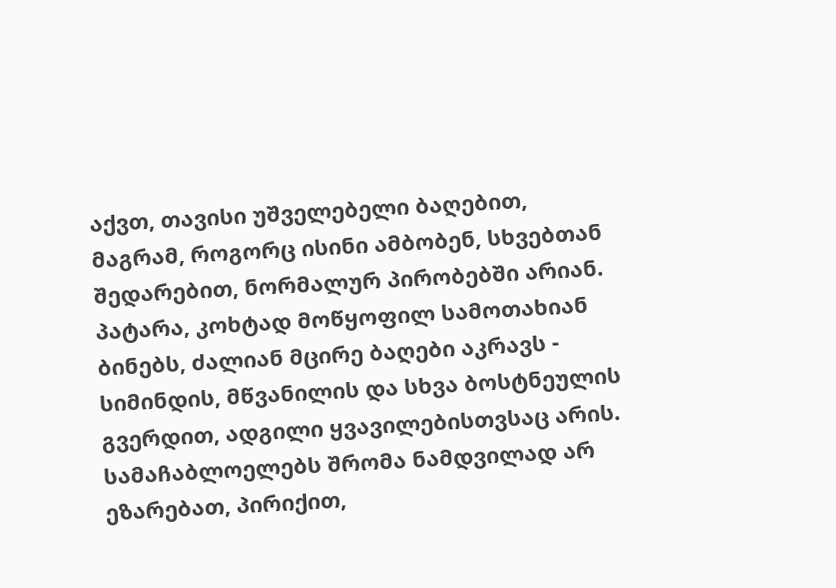აქვთ, თავისი უშველებელი ბაღებით, მაგრამ, როგორც ისინი ამბობენ, სხვებთან შედარებით, ნორმალურ პირობებში არიან. პატარა, კოხტად მოწყოფილ სამოთახიან ბინებს, ძალიან მცირე ბაღები აკრავს - სიმინდის, მწვანილის და სხვა ბოსტნეულის გვერდით, ადგილი ყვავილებისთვსაც არის. სამაჩაბლოელებს შრომა ნამდვილად არ ეზარებათ, პირიქით,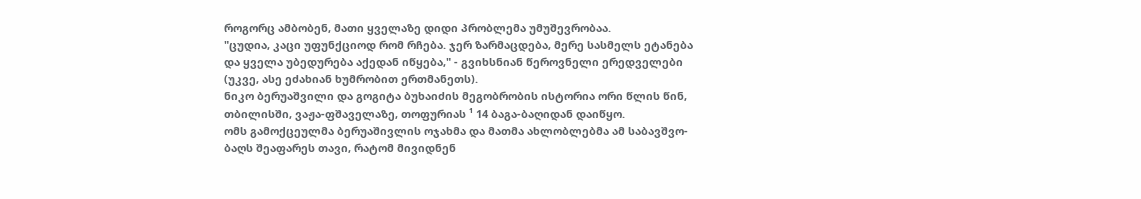როგორც ამბობენ, მათი ყველაზე დიდი პრობლემა უმუშევრობაა.
"ცუდია, კაცი უფუნქციოდ რომ რჩება. ჯერ ზარმაცდება, მერე სასმელს ეტანება და ყველა უბედურება აქედან იწყება," - გვიხსნიან წეროვნელი ერედველები (უკვე, ასე ეძახიან ხუმრობით ერთმანეთს).
ნიკო ბერუაშვილი და გოგიტა ბუხაიძის მეგობრობის ისტორია ორი წლის წინ, თბილისში, ვაჟა-ფშაველაზე, თოფურიას ¹ 14 ბაგა-ბაღიდან დაიწყო.
ომს გამოქცეულმა ბერუაშივლის ოჯახმა და მათმა ახლობლებმა ამ საბავშვო-ბაღს შეაფარეს თავი, რატომ მივიდნენ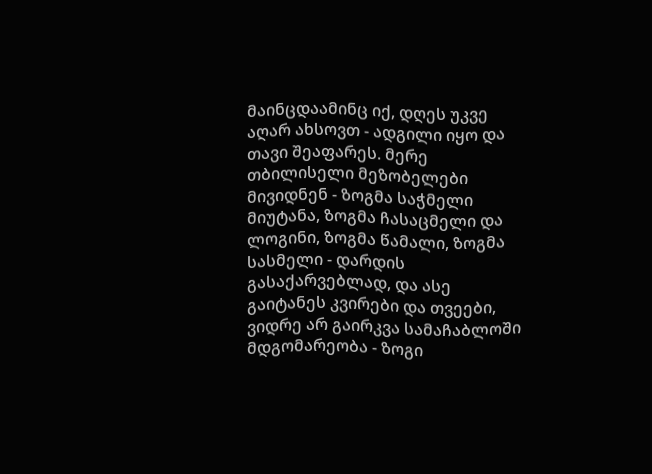მაინცდაამინც იქ, დღეს უკვე აღარ ახსოვთ - ადგილი იყო და თავი შეაფარეს. მერე თბილისელი მეზობელები მივიდნენ - ზოგმა საჭმელი მიუტანა, ზოგმა ჩასაცმელი და ლოგინი, ზოგმა წამალი, ზოგმა სასმელი - დარდის გასაქარვებლად, და ასე გაიტანეს კვირები და თვეები, ვიდრე არ გაირკვა სამაჩაბლოში მდგომარეობა - ზოგი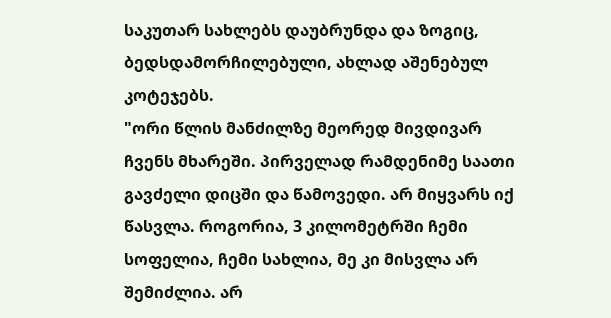საკუთარ სახლებს დაუბრუნდა და ზოგიც, ბედსდამორჩილებული, ახლად აშენებულ კოტეჯებს.
"ორი წლის მანძილზე მეორედ მივდივარ ჩვენს მხარეში. პირველად რამდენიმე საათი გავძელი დიცში და წამოვედი. არ მიყვარს იქ წასვლა. როგორია, 3 კილომეტრში ჩემი სოფელია, ჩემი სახლია, მე კი მისვლა არ შემიძლია. არ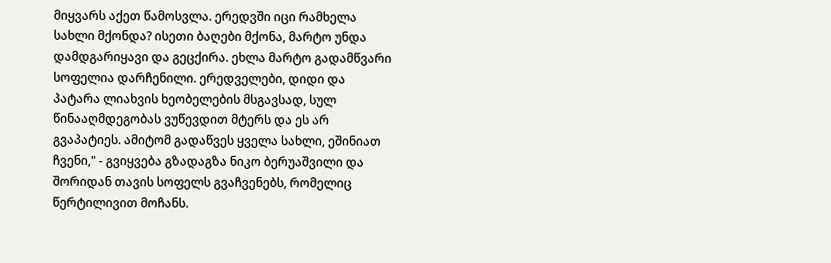მიყვარს აქეთ წამოსვლა. ერედვში იცი რამხელა სახლი მქონდა? ისეთი ბაღები მქონა, მარტო უნდა დამდგარიყავი და გეცქირა. ეხლა მარტო გადამწვარი სოფელია დარჩენილი. ერედველები, დიდი და პატარა ლიახვის ხეობელების მსგავსად, სულ წინააღმდეგობას ვუწევდით მტერს და ეს არ გვაპატიეს. ამიტომ გადაწვეს ყველა სახლი, ეშინიათ ჩვენი," - გვიყვება გზადაგზა ნიკო ბერუაშვილი და შორიდან თავის სოფელს გვაჩვენებს, რომელიც წერტილივით მოჩანს.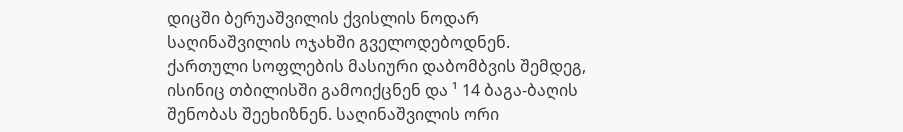დიცში ბერუაშვილის ქვისლის ნოდარ საღინაშვილის ოჯახში გველოდებოდნენ. ქართული სოფლების მასიური დაბომბვის შემდეგ, ისინიც თბილისში გამოიქცნენ და ¹ 14 ბაგა-ბაღის შენობას შეეხიზნენ. საღინაშვილის ორი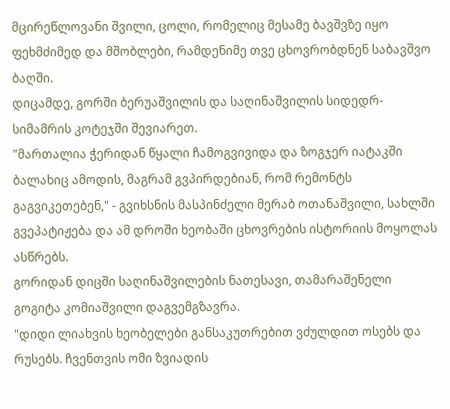მცირეწლოვანი შვილი, ცოლი, რომელიც მესამე ბავშვზე იყო ფეხმძიმედ და მშობლები, რამდენიმე თვე ცხოვრობდნენ საბავშვო ბაღში.
დიცამდე, გორში ბერუაშვილის და საღინაშვილის სიდედრ-სიმამრის კოტეჯში შევიარეთ.
"მართალია ჭერიდან წყალი ჩამოგვივიდა და ზოგჯერ იატაკში ბალახიც ამოდის, მაგრამ გვპირდებიან, რომ რემონტს გაგვიკეთებენ," - გვიხსნის მასპინძელი მერაბ ოთანაშვილი, სახლში გვეპატიჟება და ამ დროში ხეობაში ცხოვრების ისტორიის მოყოლას ასწრებს.
გორიდან დიცში საღინაშვილების ნათესავი, თამარაშენელი გოგიტა კომიაშვილი დაგვემგზავრა.
"დიდი ლიახვის ხეობელები განსაკუთრებით ვძულდით ოსებს და რუსებს. ჩვენთვის ომი ზვიადის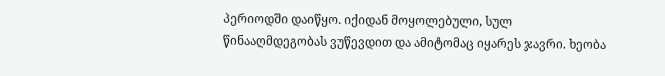პერიოდში დაიწყო. იქიდან მოყოლებული, სულ წინააღმდეგობას ვუწევდით და ამიტომაც იყარეს ჯავრი. ხეობა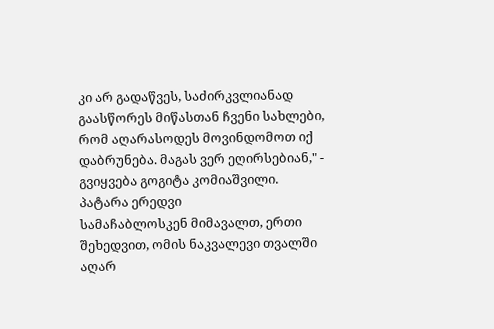კი არ გადაწვეს, საძირკვლიანად გაასწორეს მიწასთან ჩვენი სახლები, რომ აღარასოდეს მოვინდომოთ იქ დაბრუნება. მაგას ვერ ეღირსებიან," - გვიყვება გოგიტა კომიაშვილი.
პატარა ერედვი
სამაჩაბლოსკენ მიმავალთ, ერთი შეხედვით, ომის ნაკვალევი თვალში აღარ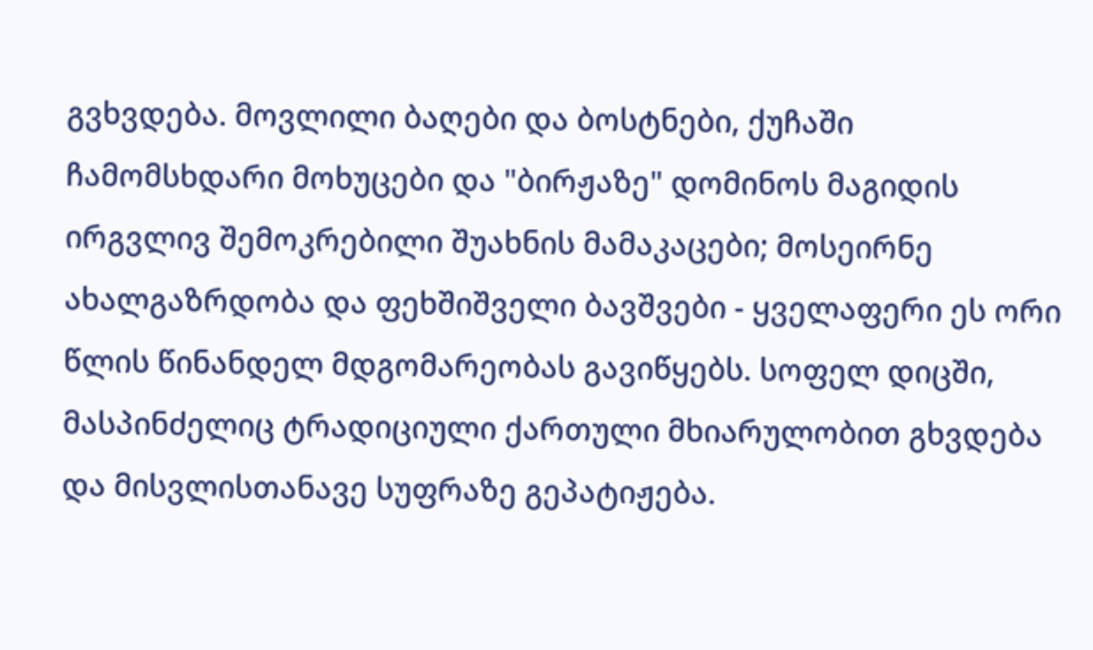გვხვდება. მოვლილი ბაღები და ბოსტნები, ქუჩაში ჩამომსხდარი მოხუცები და "ბირჟაზე" დომინოს მაგიდის ირგვლივ შემოკრებილი შუახნის მამაკაცები; მოსეირნე ახალგაზრდობა და ფეხშიშველი ბავშვები - ყველაფერი ეს ორი წლის წინანდელ მდგომარეობას გავიწყებს. სოფელ დიცში, მასპინძელიც ტრადიციული ქართული მხიარულობით გხვდება და მისვლისთანავე სუფრაზე გეპატიჟება.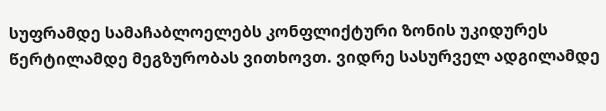სუფრამდე სამაჩაბლოელებს კონფლიქტური ზონის უკიდურეს წერტილამდე მეგზურობას ვითხოვთ. ვიდრე სასურველ ადგილამდე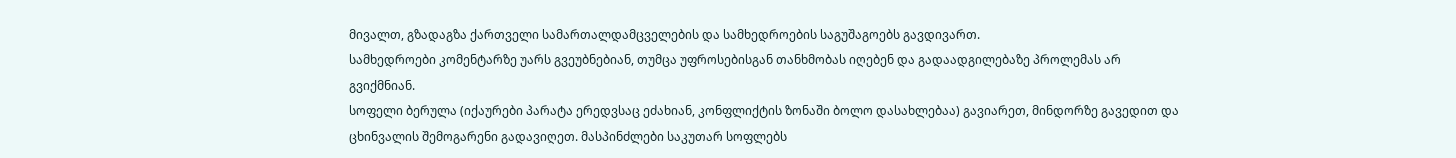მივალთ, გზადაგზა ქართველი სამართალდამცველების და სამხედროების საგუშაგოებს გავდივართ.
სამხედროები კომენტარზე უარს გვეუბნებიან, თუმცა უფროსებისგან თანხმობას იღებენ და გადაადგილებაზე პროლემას არ გვიქმნიან.
სოფელი ბერულა (იქაურები პარატა ერედვსაც ეძახიან, კონფლიქტის ზონაში ბოლო დასახლებაა) გავიარეთ, მინდორზე გავედით და ცხინვალის შემოგარენი გადავიღეთ. მასპინძლები საკუთარ სოფლებს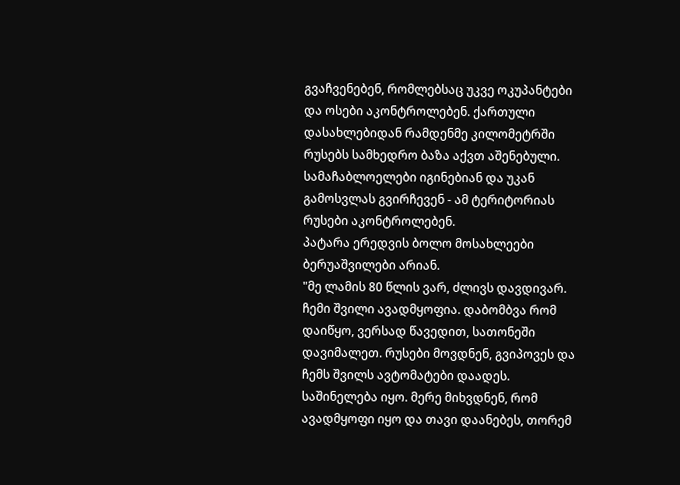გვაჩვენებენ, რომლებსაც უკვე ოკუპანტები და ოსები აკონტროლებენ. ქართული დასახლებიდან რამდენმე კილომეტრში რუსებს სამხედრო ბაზა აქვთ აშენებული. სამაჩაბლოელები იგინებიან და უკან გამოსვლას გვირჩევენ - ამ ტერიტორიას რუსები აკონტროლებენ.
პატარა ერედვის ბოლო მოსახლეები ბერუაშვილები არიან.
"მე ლამის 80 წლის ვარ, ძლივს დავდივარ. ჩემი შვილი ავადმყოფია. დაბომბვა რომ დაიწყო, ვერსად წავედით, სათონეში დავიმალეთ. რუსები მოვდნენ, გვიპოვეს და ჩემს შვილს ავტომატები დაადეს. საშინელება იყო. მერე მიხვდნენ, რომ ავადმყოფი იყო და თავი დაანებეს, თორემ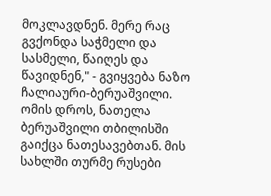მოკლავდნენ. მერე რაც გვქონდა საჭმელი და სასმელი, წაიღეს და წავიდნენ," - გვიყვება ნაზო ჩალიაური-ბერუაშვილი.
ომის დროს, ნათელა ბერუაშვილი თბილისში გაიქცა ნათესავებთან. მის სახლში თურმე რუსები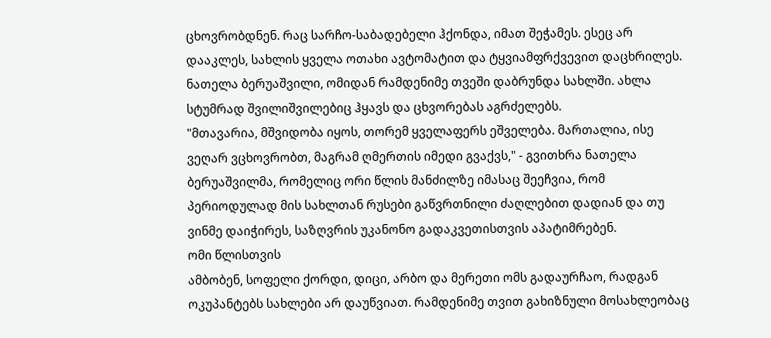ცხოვრობდნენ. რაც სარჩო-საბადებელი ჰქონდა, იმათ შეჭამეს. ესეც არ დააკლეს, სახლის ყველა ოთახი ავტომატით და ტყვიამფრქვევით დაცხრილეს.
ნათელა ბერუაშვილი, ომიდან რამდენიმე თვეში დაბრუნდა სახლში. ახლა სტუმრად შვილიშვილებიც ჰყავს და ცხვორებას აგრძელებს.
"მთავარია, მშვიდობა იყოს, თორემ ყველაფერს ეშველება. მართალია, ისე ვეღარ ვცხოვრობთ, მაგრამ ღმერთის იმედი გვაქვს," - გვითხრა ნათელა ბერუაშვილმა, რომელიც ორი წლის მანძილზე იმასაც შეეჩვია, რომ პერიოდულად მის სახლთან რუსები გაწვრთნილი ძაღლებით დადიან და თუ ვინმე დაიჭირეს, საზღვრის უკანონო გადაკვეთისთვის აპატიმრებენ.
ომი წლისთვის
ამბობენ, სოფელი ქორდი, დიცი, არბო და მერეთი ომს გადაურჩაო, რადგან ოკუპანტებს სახლები არ დაუწვიათ. რამდენიმე თვით გახიზნული მოსახლეობაც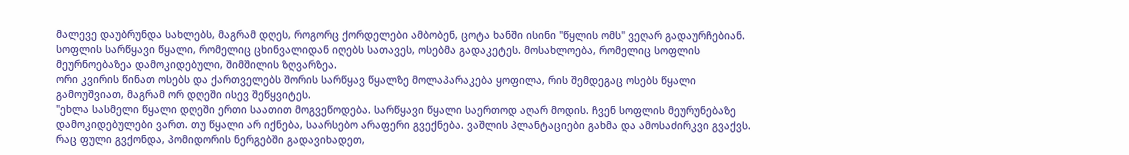მალევე დაუბრუნდა სახლებს, მაგრამ დღეს, როგორც ქორდელები ამბობენ, ცოტა ხანში ისინი "წყლის ომს" ვეღარ გადაურჩებიან. სოფლის სარწყავი წყალი, რომელიც ცხინვალიდან იღებს სათავეს, ოსებმა გადაკეტეს. მოსახლოება, რომელიც სოფლის მეურნოებაზეა დამოკიდებული, შიმშილის ზღვარზეა.
ორი კვირის წინათ ოსებს და ქართველებს შორის სარწყავ წყალზე მოლაპარაკება ყოფილა, რის შემდეგაც ოსებს წყალი გამოუშვიათ, მაგრამ ორ დღეში ისევ შეწყვიტეს.
"ეხლა სასმელი წყალი დღეში ერთი საათით მოგვეწოდება. სარწყავი წყალი საერთოდ აღარ მოდის. ჩვენ სოფლის მეურუნებაზე დამოკიდებულები ვართ. თუ წყალი არ იქნება, საარსებო არაფერი გვექნება. ვაშლის პლანტაციები გახმა და ამოსაძირკვი გვაქვს. რაც ფული გვქონდა, პომიდორის ნერგებში გადავიხადეთ,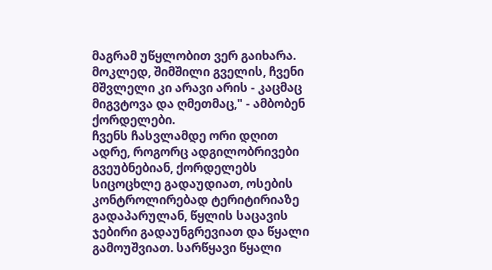მაგრამ უწყლობით ვერ გაიხარა. მოკლედ, შიმშილი გველის, ჩვენი მშვლელი კი არავი არის - კაცმაც მიგვტოვა და ღმეთმაც," - ამბობენ ქორდელები.
ჩვენს ჩასვლამდე ორი დღით ადრე, როგორც ადგილობრივები გვეუბნებიან, ქორდელებს სიცოცხლე გადაუდიათ, ოსების კონტროლირებად ტერიტირიაზე გადაპარულან, წყლის საცავის ჯებირი გადაუნგრევიათ და წყალი გამოუშვიათ. სარწყავი წყალი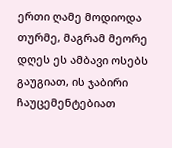ერთი ღამე მოდიოდა თურმე, მაგრამ მეორე დღეს ეს ამბავი ოსებს გაუგიათ, ის ჯაბირი ჩაუცემენტებიათ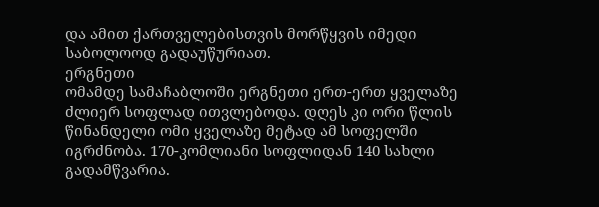და ამით ქართველებისთვის მორწყვის იმედი საბოლოოდ გადაუწურიათ.
ერგნეთი
ომამდე სამაჩაბლოში ერგნეთი ერთ-ერთ ყველაზე ძლიერ სოფლად ითვლებოდა. დღეს კი ორი წლის წინანდელი ომი ყველაზე მეტად ამ სოფელში იგრძნობა. 170-კომლიანი სოფლიდან 140 სახლი გადამწვარია.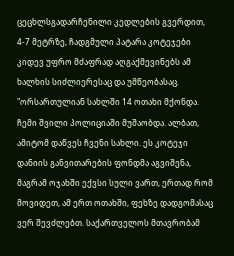ცეცხლსგადარჩენილი კედლების გვერდით, 4-7 მეტრზე, ჩადგმული პატარა კოტეჯები კიდევ უფრო მძაფრად აღგაქმევინებს ამ ხალხის სიძლიერესაც და უმწეობასაც.
"ორსართულიან სახლში 14 ოთახი მქონდა. ჩემი შვილი პოლიციაში მუშაობდა. ალბათ, ამიტომ დაწვეს ჩვენი სახლი. ეს კოტეჯი დანიის განვითარების ფონდმა აგვიშენა, მაგრამ ოჯახში ექვსი სული ვართ, ერთად რომ მოვიდეთ, ამ ერთ ოთახში, ფეხზე დადგომასაც ვერ შევძლებთ. საქართველოს მთავრობამ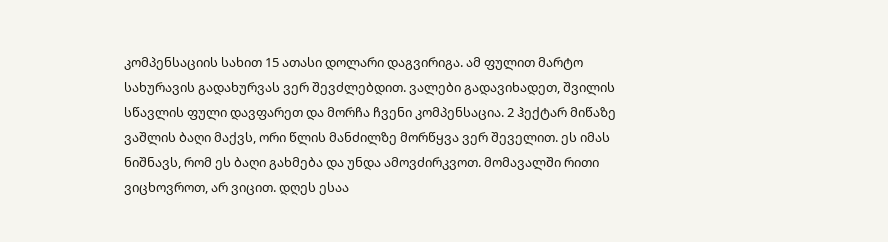კომპენსაციის სახით 15 ათასი დოლარი დაგვირიგა. ამ ფულით მარტო სახურავის გადახურვას ვერ შევძლებდით. ვალები გადავიხადეთ, შვილის სწავლის ფული დავფარეთ და მორჩა ჩვენი კომპენსაცია. 2 ჰექტარ მიწაზე ვაშლის ბაღი მაქვს, ორი წლის მანძილზე მორწყვა ვერ შეველით. ეს იმას ნიშნავს, რომ ეს ბაღი გახმება და უნდა ამოვძირკვოთ. მომავალში რითი ვიცხოვროთ, არ ვიცით. დღეს ესაა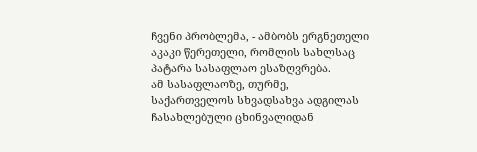ჩვენი პრობლემა, - ამბობს ერგნეთელი აკაკი წერეთელი, რომლის სახლსაც პატარა სასაფლაო ესაზღვრება.
ამ სასაფლაოზე, თურმე, საქართველოს სხვადსახვა ადგილას ჩასახლებული ცხინვალიდან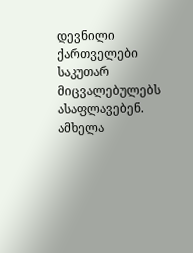დევნილი ქართველები საკუთარ მიცვალებულებს ასაფლავებენ. ამხელა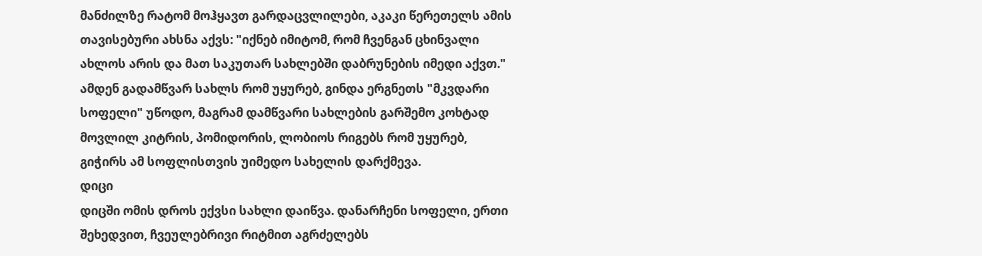მანძილზე რატომ მოჰყავთ გარდაცვლილები, აკაკი წერეთელს ამის თავისებური ახსნა აქვს: "იქნებ იმიტომ, რომ ჩვენგან ცხინვალი ახლოს არის და მათ საკუთარ სახლებში დაბრუნების იმედი აქვთ."
ამდენ გადამწვარ სახლს რომ უყურებ, გინდა ერგნეთს "მკვდარი სოფელი" უწოდო, მაგრამ დამწვარი სახლების გარშემო კოხტად მოვლილ კიტრის, პომიდორის, ლობიოს რიგებს რომ უყურებ, გიჭირს ამ სოფლისთვის უიმედო სახელის დარქმევა.
დიცი
დიცში ომის დროს ექვსი სახლი დაიწვა. დანარჩენი სოფელი, ერთი შეხედვით, ჩვეულებრივი რიტმით აგრძელებს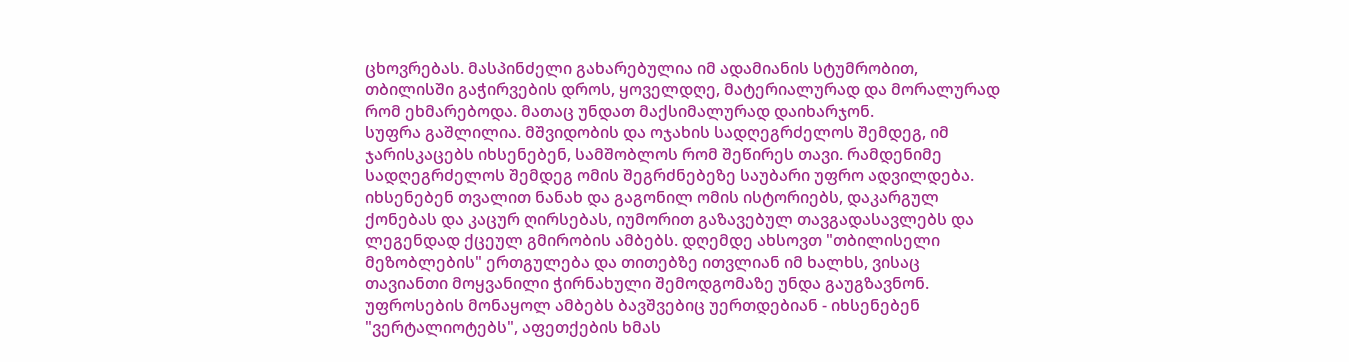ცხოვრებას. მასპინძელი გახარებულია იმ ადამიანის სტუმრობით, თბილისში გაჭირვების დროს, ყოველდღე, მატერიალურად და მორალურად რომ ეხმარებოდა. მათაც უნდათ მაქსიმალურად დაიხარჯონ.
სუფრა გაშლილია. მშვიდობის და ოჯახის სადღეგრძელოს შემდეგ, იმ ჯარისკაცებს იხსენებენ, სამშობლოს რომ შეწირეს თავი. რამდენიმე სადღეგრძელოს შემდეგ ომის შეგრძნებეზე საუბარი უფრო ადვილდება. იხსენებენ თვალით ნანახ და გაგონილ ომის ისტორიებს, დაკარგულ ქონებას და კაცურ ღირსებას, იუმორით გაზავებულ თავგადასავლებს და ლეგენდად ქცეულ გმირობის ამბებს. დღემდე ახსოვთ "თბილისელი მეზობლების" ერთგულება და თითებზე ითვლიან იმ ხალხს, ვისაც თავიანთი მოყვანილი ჭირნახული შემოდგომაზე უნდა გაუგზავნონ. უფროსების მონაყოლ ამბებს ბავშვებიც უერთდებიან - იხსენებენ "ვერტალიოტებს", აფეთქების ხმას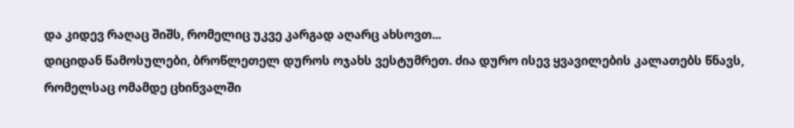და კიდევ რაღაც შიშს, რომელიც უკვე კარგად აღარც ახსოვთ...
დიციდან წამოსულები, ბროწლეთელ დუროს ოჯახს ვესტუმრეთ. ძია დურო ისევ ყვავილების კალათებს წნავს, რომელსაც ომამდე ცხინვალში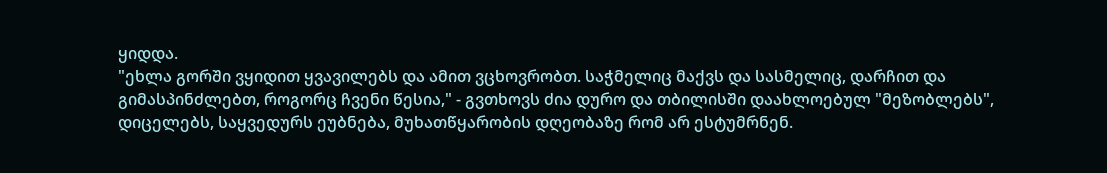ყიდდა.
"ეხლა გორში ვყიდით ყვავილებს და ამით ვცხოვრობთ. საჭმელიც მაქვს და სასმელიც, დარჩით და გიმასპინძლებთ, როგორც ჩვენი წესია," - გვთხოვს ძია დურო და თბილისში დაახლოებულ "მეზობლებს", დიცელებს, საყვედურს ეუბნება, მუხათწყარობის დღეობაზე რომ არ ესტუმრნენ.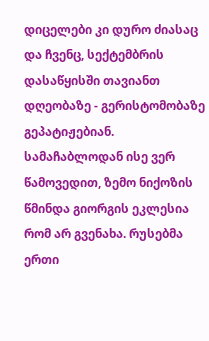დიცელები კი დურო ძიასაც და ჩვენც, სექტემბრის დასაწყისში თავიანთ დღეობაზე - გერისტომობაზე გეპატიჟებიან.
სამაჩაბლოდან ისე ვერ წამოვედით, ზემო ნიქოზის წმინდა გიორგის ეკლესია რომ არ გვენახა. რუსებმა ერთი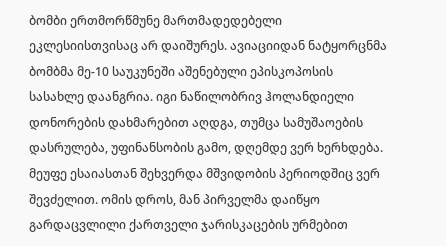ბომბი ერთმორწმუნე მართმადედებელი ეკლესიისთვისაც არ დაიშურეს. ავიაციიდან ნატყორცნმა ბომბმა მე-10 საუკუნეში აშენებული ეპისკოპოსის სასახლე დაანგრია. იგი ნაწილობრივ ჰოლანდიელი დონორების დახმარებით აღდგა, თუმცა სამუშაოების დასრულება, უფინანსობის გამო, დღემდე ვერ ხერხდება. მეუფე ესაიასთან შეხვერდა მშვიდობის პერიოდშიც ვერ შევძელით. ომის დროს, მან პირველმა დაიწყო გარდაცვლილი ქართველი ჯარისკაცების ურმებით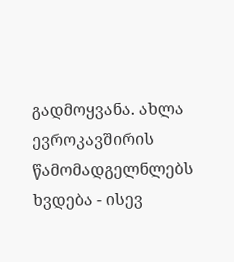გადმოყვანა. ახლა ევროკავშირის წამომადგელნლებს ხვდება - ისევ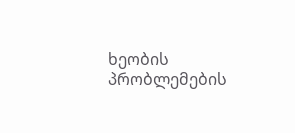ხეობის პრობლემების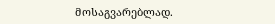მოსაგვარებლად.